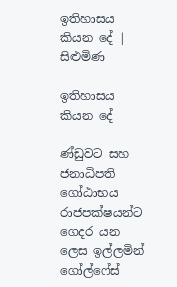ඉතිහාසය කියන දේ | සිළුමිණ

ඉතිහාසය කියන දේ

ණ්ඩුවට සහ ජනාධිපති ගෝඨාභය රාජපක්ෂයන්ට ගෙදර යන ලෙස ඉල්ලමින් ගෝල්ෆේස්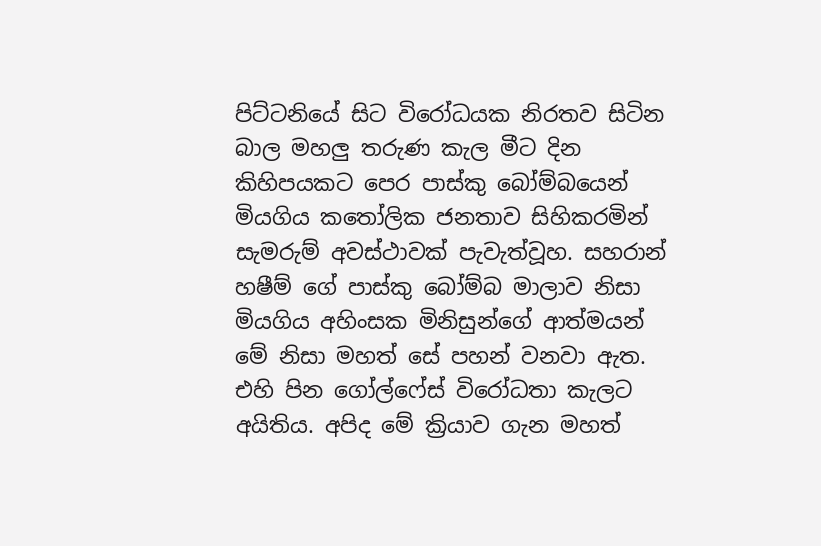පිට්ටනියේ සිට විරෝධයක නිරතව සිටින බාල මහලු තරුණ කැල මීට දින කිහිපයකට පෙර පාස්කු බෝම්බයෙන් මියගිය කතෝලික ජනතාව සිහිකරමින් සැමරුම් අවස්ථාවක් පැවැත්වූහ. සහරාන් හෂීම් ගේ පාස්කු බෝම්බ මාලාව නිසා මියගිය අහිංසක මිනිසුන්ගේ ආත්මයන් මේ නිසා මහත් සේ පහන් වනවා ඇත. එහි පින ගෝල්ෆේස් විරෝධතා කැලට අයිතිය. අපිද මේ ක්‍රියාව ගැන මහත්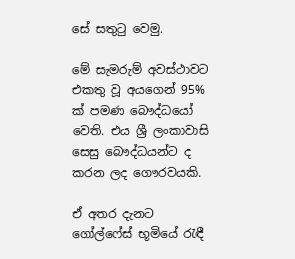සේ සතුටු වෙමු.

මේ සැමරුම් අවස්ථාවට එකතු වූ අයගෙන් 95% ක් පමණ බෞද්ධයෝ වෙති. එය ශ්‍රී ලංකාවාසි සෙසු බෞද්ධයන්ට ද කරන ලද ගෞරවයකි.

ඒ අතර දැනට ගෝල්ෆේස් භූමියේ රැඳී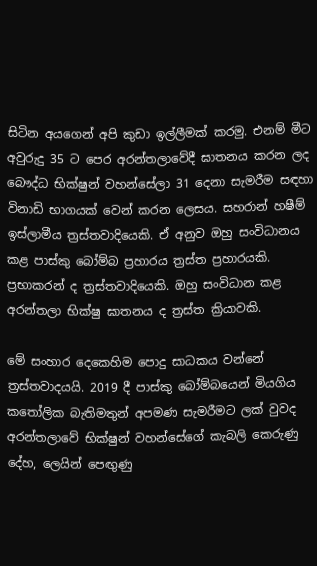සිටින අයගෙන් අපි කුඩා ඉල්ලීමක් කරමු. එනම් මීට අවුරුදු 35 ට පෙර අරන්තලාවේදී ඝාතනය කරන ලද බෞද්ධ භික්ෂුන් වහන්සේලා 31 දෙනා සැමරීම සඳහා විනාඩි භාගයක් වෙන් කරන ලෙසය. සහරාන් හෂීම් ඉස්ලාමීය ත්‍රස්තවාදියෙකි. ඒ අනුව ඔහු සංවිධානය කළ පාස්කු බෝම්බ ප්‍රහාරය ත්‍රස්ත ප්‍රහාරයකි. ප්‍රභාකරන් ද ත්‍රස්තවාදියෙකි. ඔහු සංවිධාන කළ අරන්තලා භික්ෂු ඝාතනය ද ත්‍රස්ත ක්‍රියාවකි.

මේ සංහාර දෙකෙහිම පොදු සාධකය වන්නේ ත්‍රස්තවාදයයි. 2019 දී පාස්කු බෝම්බයෙන් මියගිය කතෝලික බැතිමතුන් අපමණ සැමරීමට ලක් වුවද අරන්තලාවේ භික්ෂුන් වහන්සේගේ කැබලි කෙරුණු දේහ, ලෙයින් පෙඟුණු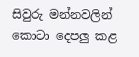සිවුරු මන්නවලින් කොටා දෙපලු කළ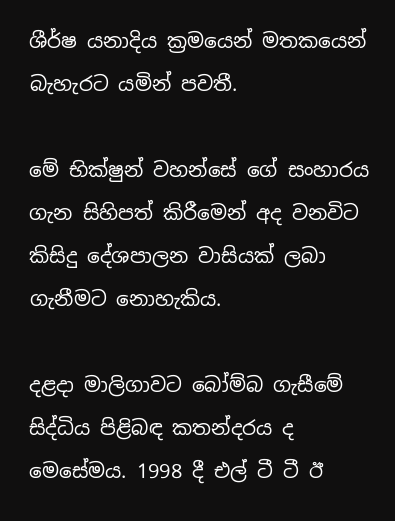ශීර්ෂ යනාදිය ක්‍රමයෙන් මතකයෙන් බැහැරට යමින් පවතී.

මේ භික්ෂුන් වහන්සේ ගේ සංහාරය ගැන සිහිපත් කිරීමෙන් අද වනවිට කිසිදු දේශපාලන වාසියක් ලබා ගැනීමට නොහැකිය.

දළදා මාලිගාවට බෝම්බ ගැසීමේ සිද්ධිය පිළිබඳ කතන්දරය ද මෙසේමය. 1998 දී එල් ටී ටී ඊ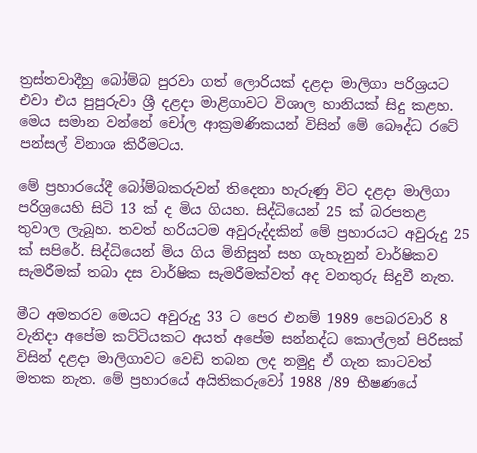ත්‍රස්තවාදීහු බෝම්බ පුරවා ගත් ලොරියක් දළදා මාලිගා පරිශ්‍රයට එවා එය පුපුරුවා ශ්‍රී දළදා මාළිගාවට විශාල හානියක් සිදු කළහ. මෙය සමාන වන්නේ චෝල ආක්‍රමණිකයන් විසින් මේ බෞද්ධ රටේ පන්සල් විනාශ කිරීමටය.

මේ ප්‍රහාරයේදී බෝම්බකරුවන් තිදෙනා හැරුණු විට දළදා මාලිගා පරිශ්‍රයෙහි සිටි 13 ක් ද මිය ගියහ. සිද්ධියෙන් 25 ක් බරපතළ තුවාල ලැබූහ. තවත් හරියටම අවුරුද්දකින් මේ ප්‍රහාරයට අවුරුදු 25 ක් සපිරේ. සිද්ධියෙන් මිය ගිය මිනිසුන් සහ ගැහැනුන් වාර්ෂිකව සැමරීමක් තබා දස වාර්ෂික සැමරීමක්වත් අද වනතුරු සිදුවී නැත.

මීට අමතරව මෙයට අවුරුදු 33 ට පෙර එනම් 1989 පෙබරවාරි 8 වැනිදා අපේම කට්ටියකට අයත් අපේම සන්නද්ධ කොල්ලන් පිරිසක් විසින් දළදා මාලිගාවට වෙඩි තබන ලද නමුදු ඒ ගැන කාටවත් මතක නැත. මේ ප්‍රහාරයේ අයිතිකරුවෝ 1988 /89 භීෂණයේ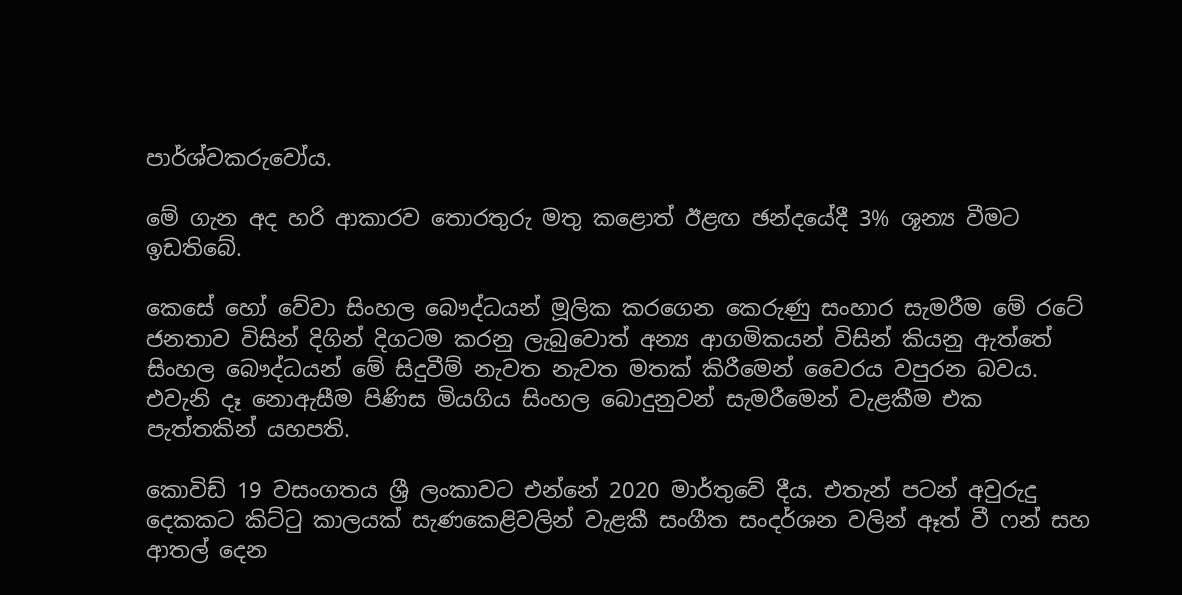පාර්ශ්වකරුවෝය.

මේ ගැන අද හරි ආකාරව තොරතුරු මතු කළොත් ඊළඟ ඡන්දයේදී 3% ශූන්‍ය වීමට ඉඩතිබේ.

කෙසේ හෝ වේවා සිංහල බෞද්ධයන් මූලික කරගෙන කෙරුණු සංහාර සැමරීම මේ රටේ ජනතාව විසින් දිගින් දිගටම කරනු ලැබුවොත් අන්‍ය ආගමිකයන් විසින් කියනු ඇත්තේ සිංහල බෞද්ධයන් මේ සිදුවීම් නැවත නැවත මතක් කිරීමෙන් වෛරය වපුරන බවය. එවැනි දෑ නොඇසීම පිණිස මියගිය සිංහල බොදුනුවන් සැමරීමෙන් වැළකීම එක පැත්තකින් යහපති.

කොවිඩ් 19 වසංගතය ශ්‍රී ලංකාවට එන්නේ 2020 මාර්තුවේ දීය. එතැන් පටන් අවුරුදු දෙකකට කිට්ටු කාලයක් සැණකෙළිවලින් වැළකී සංගීත සංදර්ශන වලින් ඈත් වී ෆන් සහ ආතල් දෙන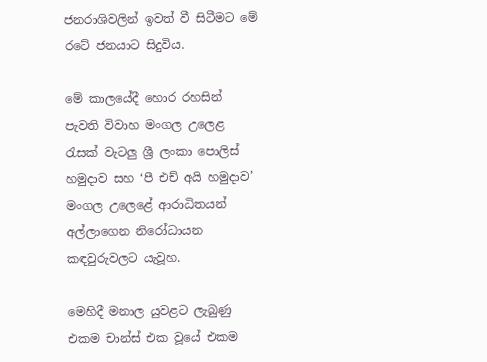ජනරාශිවලින් ඉවත් වී සිටීමට මේ රටේ ජනයාට සිදුවිය.

මේ කාලයේදී හොර රහසින් පැවති විවාහ මංගල උලෙළ රැසක් වැටලු ශ්‍රී ලංකා පොලිස් හමුදාව සහ ‘පී එච් අයි හමුදාව’ මංගල උලෙළේ ආරාධිතයන් අල්ලාගෙන නිරෝධායන කඳවුරුවලට යැවූහ.

මෙහිදී මනාල යුවළට ලැබුණු එකම චාන්ස් එක වූයේ එකම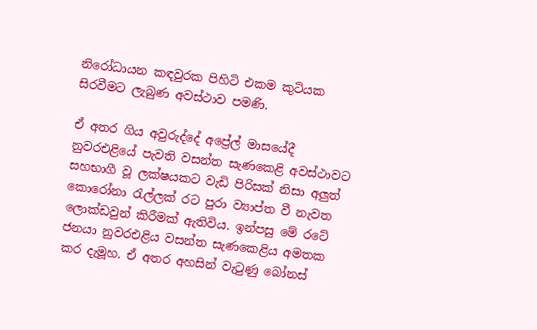නිරෝධායන කඳවුරක පිහිටි එකම කුටියක සිරවීමට ලැබුණ අවස්ථාව පමණි.

ඒ අතර ගිය අවුරුද්දේ අප්‍රේල් මාසයේදී නුවරඑළියේ පැවති වසන්ත සැණකෙළි අවස්ථාවට සහභාගී වූ ලක්ෂයකට වැඩි පිරිසක් නිසා අලුත් කොරෝනා රැල්ලක් රට පුරා ව්‍යාප්ත වී නැවත ලොක්ඩවුන් කිරීමක් ඇතිවිය. ඉන්පසු මේ රටේ ජනයා නුවරඑළිය වසන්ත සැණකෙළිය අමතක කර දැමූහ. ඒ අතර අහසින් වැටුණු බෝනස්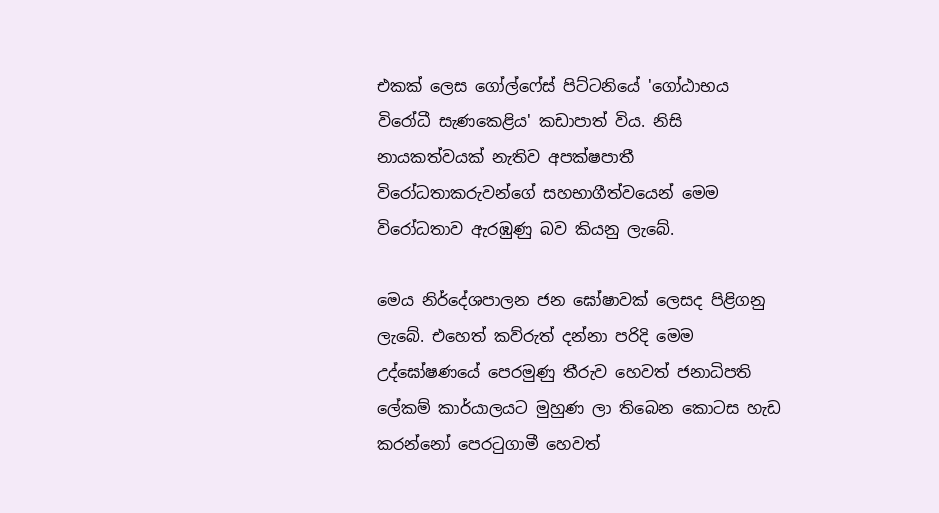එකක් ලෙස ගෝල්ෆේස් පිට්ටනියේ 'ගෝඨාභය විරෝධී සැණකෙළිය' කඩාපාත් විය. නිසි නායකත්වයක් නැතිව අපක්ෂපාතී විරෝධතාකරුවන්ගේ සහභාගීත්වයෙන් මෙම විරෝධතාව ඇරඹුණු බව කියනු ලැබේ.

මෙය නිර්දේශපාලන ජන ඝෝෂාවක් ලෙසද පිළිගනු ලැබේ. එහෙත් කව්රුත් දන්නා පරිදි මෙම උද්ඝෝෂණයේ පෙරමුණු තීරුව හෙවත් ජනාධිපති ලේකම් කාර්යාලයට මුහුණ ලා තිබෙන කොටස හැඩ කරන්නෝ පෙරටුගාමී හෙවත්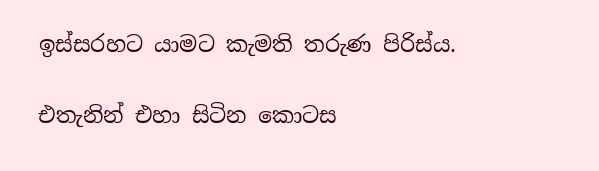ඉස්සරහට යාමට කැමති තරුණ පිරිස්ය.

එතැනින් එහා සිටින කොටස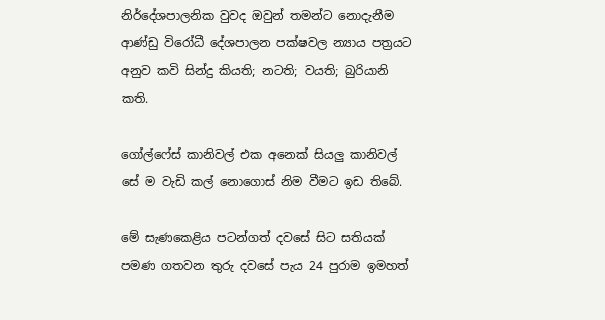නිර්දේශපාලනික වුවද ඔවුන් තමන්ට නොදැනීම ආණ්ඩු විරෝධී දේශපාලන පක්ෂවල න්‍යාය පත්‍රයට අනුව කවි සින්දු කියති; නටති; වයති; බුරියානි කති.

ගෝල්ෆේස් කානිවල් එක අනෙක් සියලු කානිවල් සේ ම වැඩි කල් නොගොස් නිම වීමට ඉඩ තිබේ.

මේ සැණකෙළිය පටන්ගත් දවසේ සිට සතියක් පමණ ගතවන තුරු දවසේ පැය 24 පුරාම ඉමහත්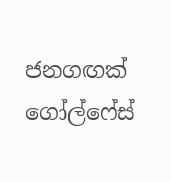ජනගඟක් ගෝල්ෆේස්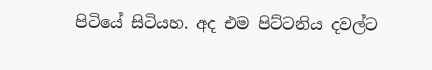පිටියේ සිටියහ. අද එම පිට්ටනිය දවල්ට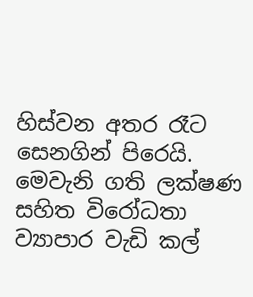හිස්වන අතර රෑට සෙනගින් පිරෙයි. මෙවැනි ගති ලක්ෂණ සහිත විරෝධතා ව්‍යාපාර වැඩි කල්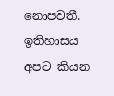නොපවතී. ඉතිහාසය අපට කියන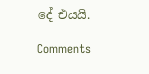දේ එයයි.

Comments